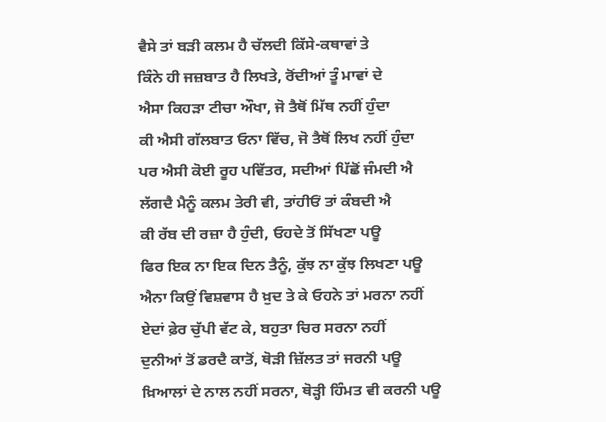ਵੈਸੇ ਤਾਂ ਬੜੀ ਕਲਮ ਹੈ ਚੱਲਦੀ ਕਿੱਸੇ-ਕਥਾਵਾਂ ਤੇ
ਕਿੰਨੇ ਹੀ ਜਜ਼ਬਾਤ ਹੈ ਲਿਖਤੇ, ਰੋਂਦੀਆਂ ਤੂੰ ਮਾਵਾਂ ਦੇ
ਐਸਾ ਕਿਹੜਾ ਟੀਚਾ ਔਖਾ, ਜੋ ਤੈਥੋਂ ਮਿੱਥ ਨਹੀਂ ਹੁੰਦਾ
ਕੀ ਐਸੀ ਗੱਲਬਾਤ ਓਨਾ ਵਿੱਚ, ਜੋ ਤੈਥੋਂ ਲਿਖ ਨਹੀਂ ਹੁੰਦਾ
ਪਰ ਐਸੀ ਕੋਈ ਰੂਹ ਪਵਿੱਤਰ, ਸਦੀਆਂ ਪਿੱਛੋਂ ਜੰਮਦੀ ਐ
ਲੱਗਦੈ ਮੈਨੂੰ ਕਲਮ ਤੇਰੀ ਵੀ, ਤਾਂਹੀਓਂ ਤਾਂ ਕੰਬਦੀ ਐ
ਕੀ ਰੱਬ ਦੀ ਰਜ਼ਾ ਹੈ ਹੁੰਦੀ, ਓਹਦੇ ਤੋਂ ਸਿੱਖਣਾ ਪਊ
ਫਿਰ ਇਕ ਨਾ ਇਕ ਦਿਨ ਤੈਨੂੰ, ਕੁੱਝ ਨਾ ਕੁੱਝ ਲਿਖਣਾ ਪਊ
ਐਨਾ ਕਿਉਂ ਵਿਸ਼ਵਾਸ ਹੈ ਖ਼ੁਦ ਤੇ ਕੇ ਓਹਨੇ ਤਾਂ ਮਰਨਾ ਨਹੀਂ
ਏਦਾਂ ਫ਼ੇਰ ਚੁੱਪੀ ਵੱਟ ਕੇ, ਬਹੁਤਾ ਚਿਰ ਸਰਨਾ ਨਹੀਂ
ਦੁਨੀਆਂ ਤੋਂ ਡਰਦੈ ਕਾਤੋਂ, ਥੋੜੀ ਜ਼ਿੱਲਤ ਤਾਂ ਜਰਨੀ ਪਊ
ਖ਼ਿਆਲਾਂ ਦੇ ਨਾਲ ਨਹੀਂ ਸਰਨਾ, ਥੋੜ੍ਹੀ ਹਿੰਮਤ ਵੀ ਕਰਨੀ ਪਊ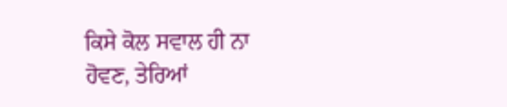ਕਿਸੇ ਕੋਲ ਸਵਾਲ ਹੀ ਨਾ ਹੋਵਣ, ਤੇਰਿਆਂ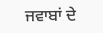ਜਵਾਬਾਂ ਦੇ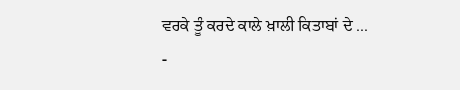ਵਰਕੇ ਤੂੰ ਕਰਦੇ ਕਾਲੇ ਖ਼ਾਲੀ ਕਿਤਾਬਾਂ ਦੇ ...
-